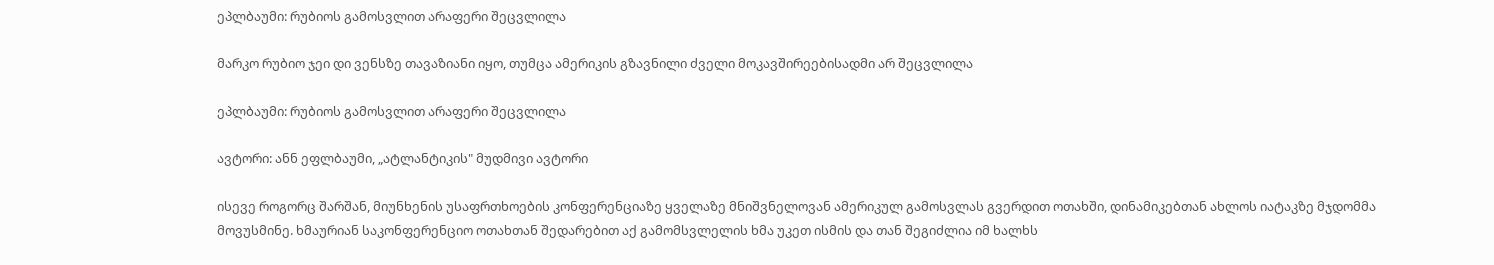ეპლბაუმი: რუბიოს გამოსვლით არაფერი შეცვლილა

მარკო რუბიო ჯეი დი ვენსზე თავაზიანი იყო, თუმცა ამერიკის გზავნილი ძველი მოკავშირეებისადმი არ შეცვლილა

ეპლბაუმი: რუბიოს გამოსვლით არაფერი შეცვლილა

ავტორი: ანნ ეფლბაუმი, „ატლანტიკის" მუდმივი ავტორი

ისევე როგორც შარშან, მიუნხენის უსაფრთხოების კონფერენციაზე ყველაზე მნიშვნელოვან ამერიკულ გამოსვლას გვერდით ოთახში, დინამიკებთან ახლოს იატაკზე მჯდომმა მოვუსმინე. ხმაურიან საკონფერენციო ოთახთან შედარებით აქ გამომსვლელის ხმა უკეთ ისმის და თან შეგიძლია იმ ხალხს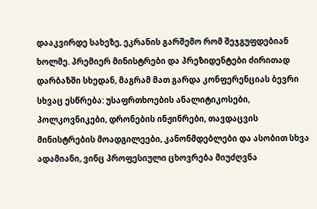დააკვირდე სახეზე, ეკრანის გარშემო რომ შეჯგუფდებიან ხოლმე. პრემიერ მინისტრები და პრეზიდენტები ძირითად დარბაზში სხედან, მაგრამ მათ გარდა კონფერენციას ბევრი სხვაც ესწრება: უსაფრთხოების ანალიტიკოსები, პოლკოვნიკები, დრონების ინჟინრები, თავდაცვის მინისტრების მოადგილეები, კანონმდებლები და ასობით სხვა ადამიანი, ვინც პროფესიული ცხოვრება მიუძღვნა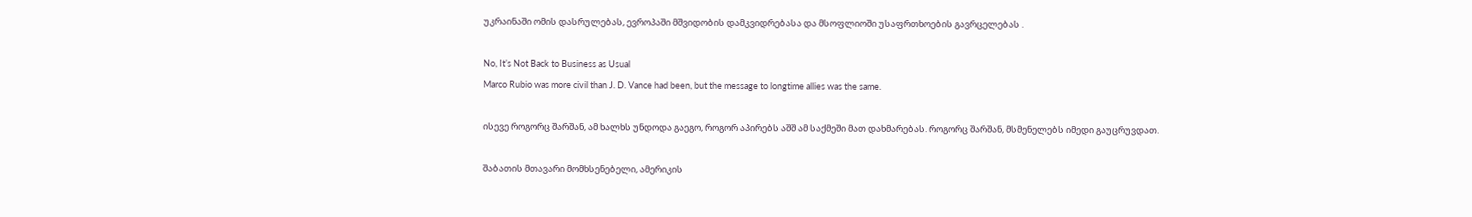უკრაინაში ომის დასრულებას, ევროპაში მშვიდობის დამკვიდრებასა და მსოფლიოში უსაფრთხოების გავრცელებას .

No, It’s Not Back to Business as Usual
Marco Rubio was more civil than J. D. Vance had been, but the message to longtime allies was the same.

ისევე როგორც შარშან, ამ ხალხს უნდოდა გაეგო, როგორ აპირებს აშშ ამ საქმეში მათ დახმარებას. როგორც შარშან, მსმენელებს იმედი გაუცრუვდათ.

შაბათის მთავარი მომხსენებელი, ამერიკის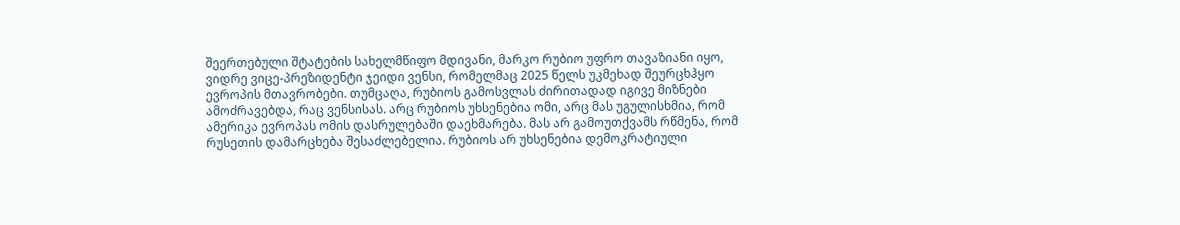შეერთებული შტატების სახელმწიფო მდივანი, მარკო რუბიო უფრო თავაზიანი იყო, ვიდრე ვიცე-პრეზიდენტი ჯეიდი ვენსი, რომელმაც 2025 წელს უკმეხად შეურცხჰყო ევროპის მთავრობები. თუმცაღა, რუბიოს გამოსვლას ძირითადად იგივე მიზნები ამოძრავებდა, რაც ვენსისას. არც რუბიოს უხსენებია ომი, არც მას უგულისხმია, რომ ამერიკა ევროპას ომის დასრულებაში დაეხმარება. მას არ გამოუთქვამს რწმენა, რომ რუსეთის დამარცხება შესაძლებელია. რუბიოს არ უხსენებია დემოკრატიული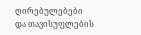ღირებულებები და თავისუფლების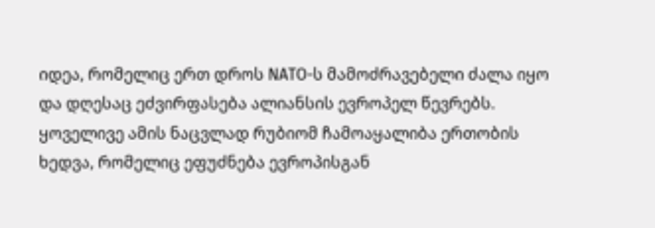იდეა, რომელიც ერთ დროს NATO-ს მამოძრავებელი ძალა იყო და დღესაც ეძვირფასება ალიანსის ევროპელ წევრებს. ყოველივე ამის ნაცვლად რუბიომ ჩამოაყალიბა ერთობის ხედვა, რომელიც ეფუძნება ევროპისგან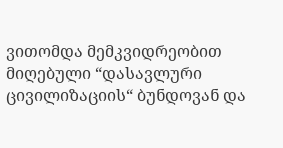ვითომდა მემკვიდრეობით მიღებული “დასავლური ცივილიზაციის“ ბუნდოვან და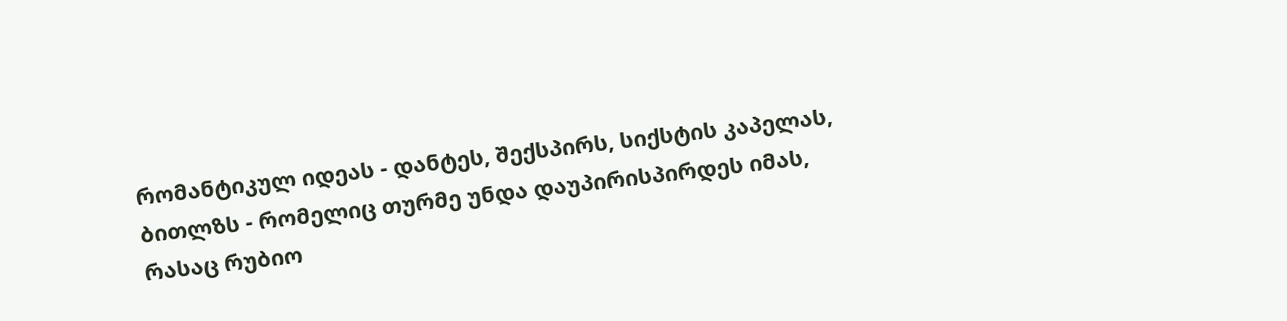რომანტიკულ იდეას - დანტეს, შექსპირს, სიქსტის კაპელას, ბითლზს - რომელიც თურმე უნდა დაუპირისპირდეს იმას, რასაც რუბიო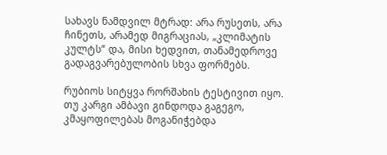სახავს ნამდვილ მტრად: არა რუსეთს, არა ჩინეთს, არამედ მიგრაციას, „კლიმატის კულტს“ და, მისი ხედვით, თანამედროვე გადაგვარებულობის სხვა ფორმებს.

რუბიოს სიტყვა რორშახის ტესტივით იყო. თუ კარგი ამბავი გინდოდა გაგეგო, კმაყოფილებას მოგანიჭებდა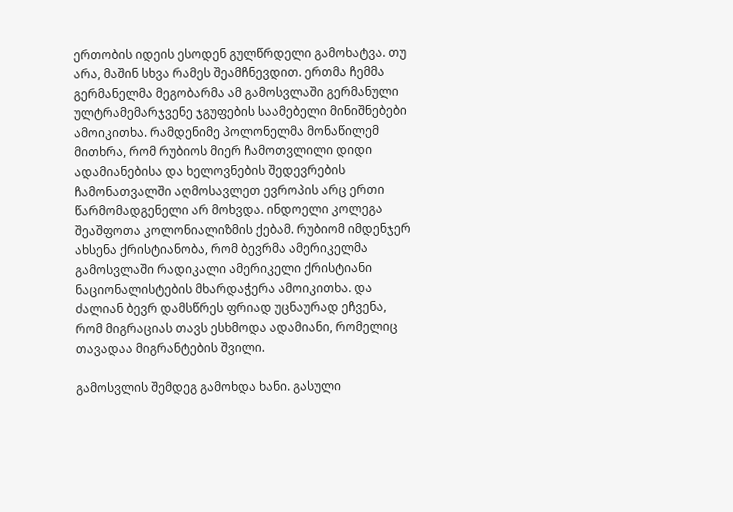ერთობის იდეის ესოდენ გულწრდელი გამოხატვა. თუ არა, მაშინ სხვა რამეს შეამჩნევდით. ერთმა ჩემმა გერმანელმა მეგობარმა ამ გამოსვლაში გერმანული ულტრამემარჯვენე ჯგუფების საამებელი მინიშნებები ამოიკითხა. რამდენიმე პოლონელმა მონაწილემ მითხრა, რომ რუბიოს მიერ ჩამოთვლილი დიდი ადამიანებისა და ხელოვნების შედევრების ჩამონათვალში აღმოსავლეთ ევროპის არც ერთი წარმომადგენელი არ მოხვდა. ინდოელი კოლეგა შეაშფოთა კოლონიალიზმის ქებამ. რუბიომ იმდენჯერ ახსენა ქრისტიანობა, რომ ბევრმა ამერიკელმა გამოსვლაში რადიკალი ამერიკელი ქრისტიანი ნაციონალისტების მხარდაჭერა ამოიკითხა. და ძალიან ბევრ დამსწრეს ფრიად უცნაურად ეჩვენა, რომ მიგრაციას თავს ესხმოდა ადამიანი, რომელიც თავადაა მიგრანტების შვილი.

გამოსვლის შემდეგ გამოხდა ხანი. გასული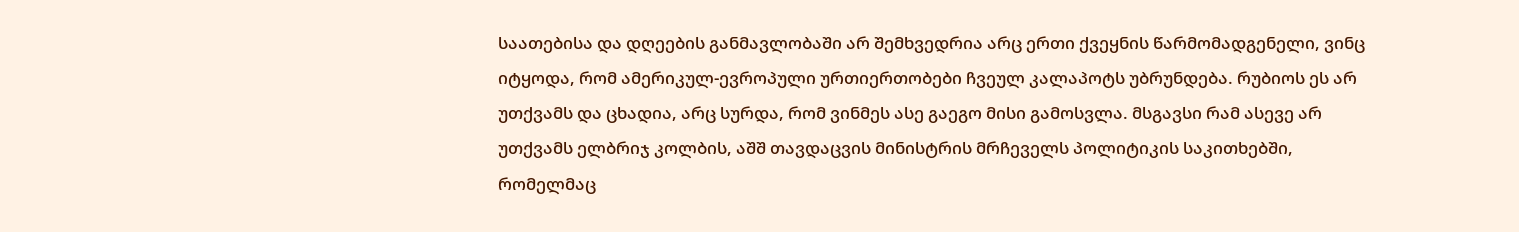საათებისა და დღეების განმავლობაში არ შემხვედრია არც ერთი ქვეყნის წარმომადგენელი, ვინც იტყოდა, რომ ამერიკულ-ევროპული ურთიერთობები ჩვეულ კალაპოტს უბრუნდება. რუბიოს ეს არ უთქვამს და ცხადია, არც სურდა, რომ ვინმეს ასე გაეგო მისი გამოსვლა. მსგავსი რამ ასევე არ უთქვამს ელბრიჯ კოლბის, აშშ თავდაცვის მინისტრის მრჩეველს პოლიტიკის საკითხებში, რომელმაც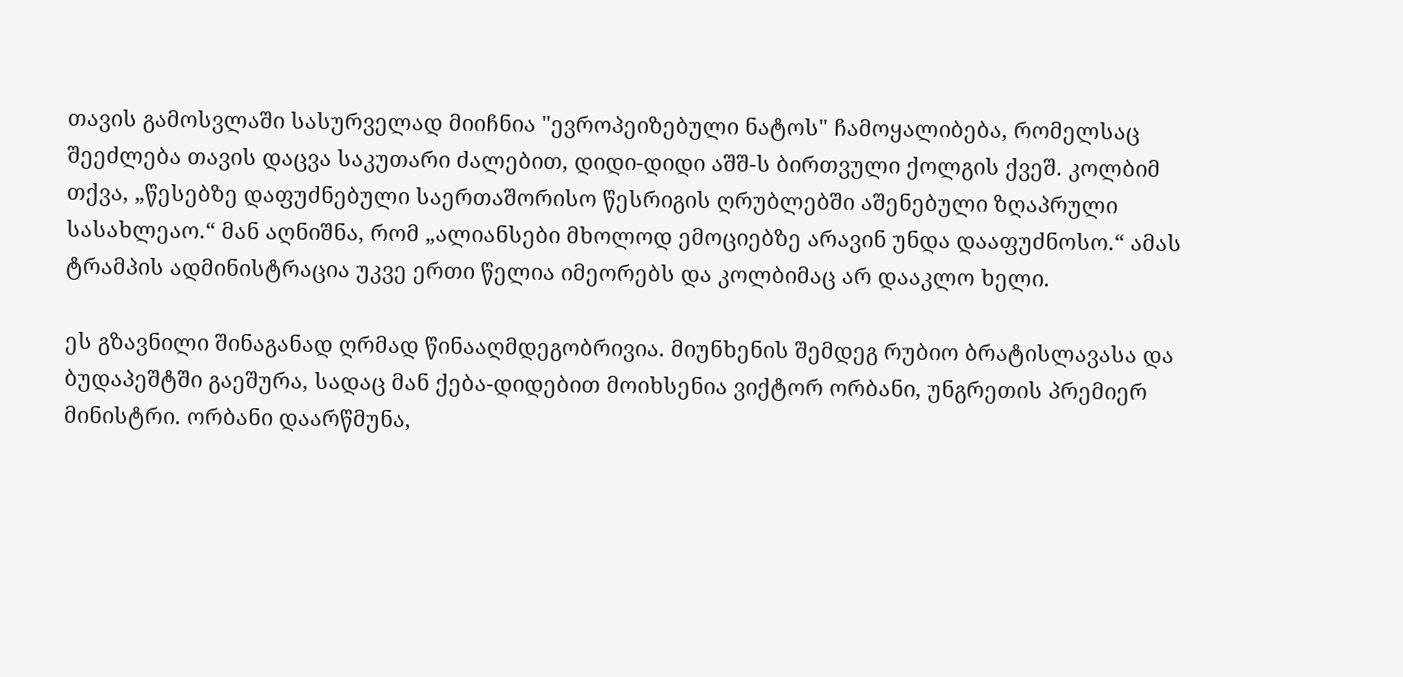თავის გამოსვლაში სასურველად მიიჩნია "ევროპეიზებული ნატოს" ჩამოყალიბება, რომელსაც შეეძლება თავის დაცვა საკუთარი ძალებით, დიდი-დიდი აშშ-ს ბირთვული ქოლგის ქვეშ. კოლბიმ თქვა, „წესებზე დაფუძნებული საერთაშორისო წესრიგის ღრუბლებში აშენებული ზღაპრული სასახლეაო.“ მან აღნიშნა, რომ „ალიანსები მხოლოდ ემოციებზე არავინ უნდა დააფუძნოსო.“ ამას ტრამპის ადმინისტრაცია უკვე ერთი წელია იმეორებს და კოლბიმაც არ დააკლო ხელი.

ეს გზავნილი შინაგანად ღრმად წინააღმდეგობრივია. მიუნხენის შემდეგ რუბიო ბრატისლავასა და ბუდაპეშტში გაეშურა, სადაც მან ქება-დიდებით მოიხსენია ვიქტორ ორბანი, უნგრეთის პრემიერ მინისტრი. ორბანი დაარწმუნა,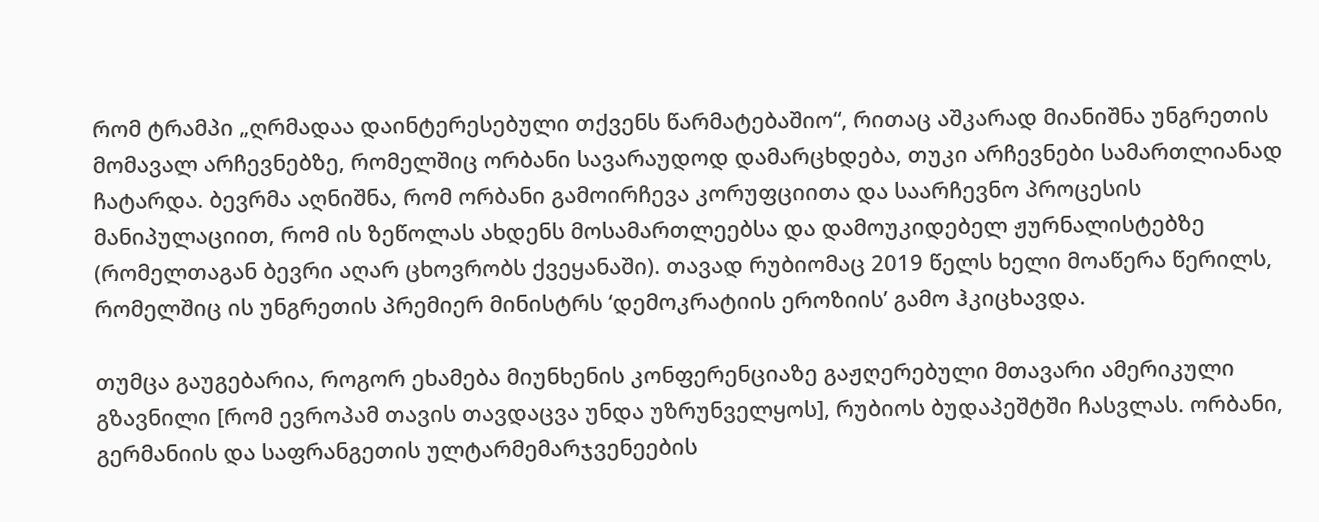რომ ტრამპი „ღრმადაა დაინტერესებული თქვენს წარმატებაშიო“, რითაც აშკარად მიანიშნა უნგრეთის მომავალ არჩევნებზე, რომელშიც ორბანი სავარაუდოდ დამარცხდება, თუკი არჩევნები სამართლიანად ჩატარდა. ბევრმა აღნიშნა, რომ ორბანი გამოირჩევა კორუფციითა და საარჩევნო პროცესის მანიპულაციით, რომ ის ზეწოლას ახდენს მოსამართლეებსა და დამოუკიდებელ ჟურნალისტებზე (რომელთაგან ბევრი აღარ ცხოვრობს ქვეყანაში). თავად რუბიომაც 2019 წელს ხელი მოაწერა წერილს, რომელშიც ის უნგრეთის პრემიერ მინისტრს ‘დემოკრატიის ეროზიის’ გამო ჰკიცხავდა.

თუმცა გაუგებარია, როგორ ეხამება მიუნხენის კონფერენციაზე გაჟღერებული მთავარი ამერიკული გზავნილი [რომ ევროპამ თავის თავდაცვა უნდა უზრუნველყოს], რუბიოს ბუდაპეშტში ჩასვლას. ორბანი, გერმანიის და საფრანგეთის ულტარმემარჯვენეების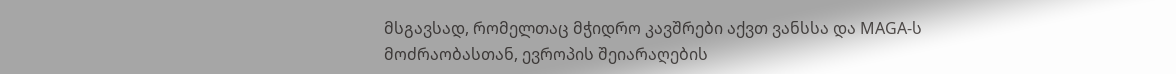მსგავსად, რომელთაც მჭიდრო კავშრები აქვთ ვანსსა და MAGA-ს მოძრაობასთან, ევროპის შეიარაღების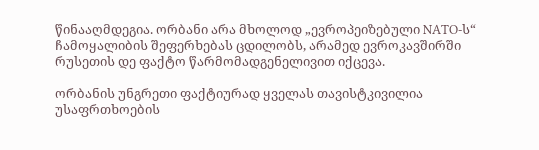წინააღმდეგია. ორბანი არა მხოლოდ „ევროპეიზებული NATO-ს“ ჩამოყალიბის შეფერხებას ცდილობს, არამედ ევროკავშირში რუსეთის დე ფაქტო წარმომადგენელივით იქცევა.

ორბანის უნგრეთი ფაქტიურად ყველას თავისტკივილია უსაფრთხოების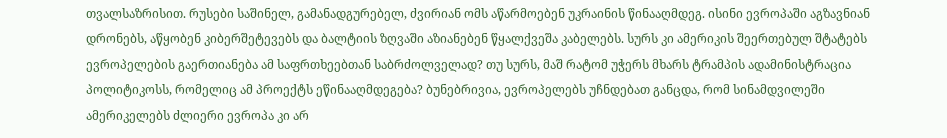თვალსაზრისით. რუსები საშინელ, გამანადგურებელ, ძვირიან ომს აწარმოებენ უკრაინის წინააღმდეგ. ისინი ევროპაში აგზავნიან დრონებს, აწყობენ კიბერშეტევებს და ბალტიის ზღვაში აზიანებენ წყალქვეშა კაბელებს. სურს კი ამერიკის შეერთებულ შტატებს ევროპელების გაერთიანება ამ საფრთხეებთან საბრძოლველად? თუ სურს, მაშ რატომ უჭერს მხარს ტრამპის ადამინისტრაცია პოლიტიკოსს, რომელიც ამ პროექტს ეწინააღმდეგება? ბუნებრივია, ევროპელებს უჩნდებათ განცდა, რომ სინამდვილეში ამერიკელებს ძლიერი ევროპა კი არ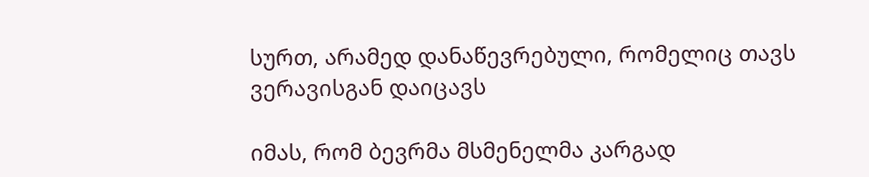სურთ, არამედ დანაწევრებული, რომელიც თავს ვერავისგან დაიცავს

იმას, რომ ბევრმა მსმენელმა კარგად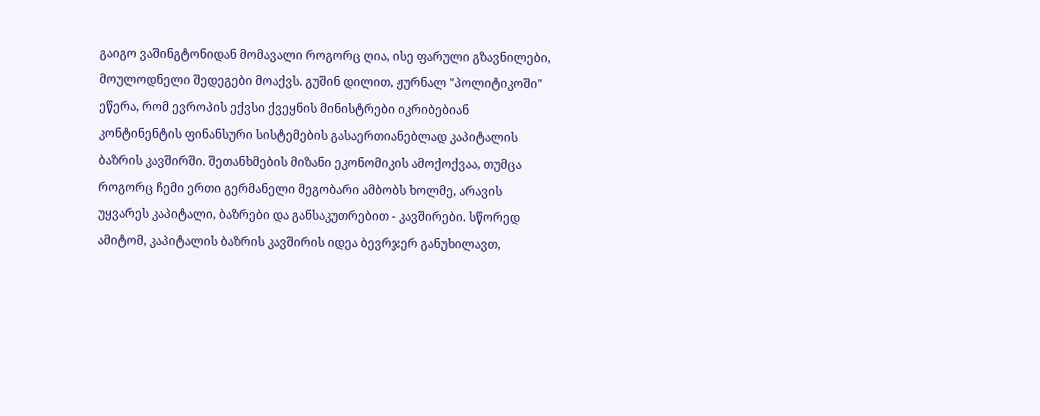გაიგო ვაშინგტონიდან მომავალი როგორც ღია, ისე ფარული გზავნილები, მოულოდნელი შედეგები მოაქვს. გუშინ დილით, ჟურნალ "პოლიტიკოში" ეწერა, რომ ევროპის ექვსი ქვეყნის მინისტრები იკრიბებიან კონტინენტის ფინანსური სისტემების გასაერთიანებლად კაპიტალის ბაზრის კავშირში. შეთანხმების მიზანი ეკონომიკის ამოქოქვაა, თუმცა როგორც ჩემი ერთი გერმანელი მეგობარი ამბობს ხოლმე, არავის უყვარეს კაპიტალი, ბაზრები და განსაკუთრებით - კავშირები. სწორედ ამიტომ, კაპიტალის ბაზრის კავშირის იდეა ბევრჯერ განუხილავთ,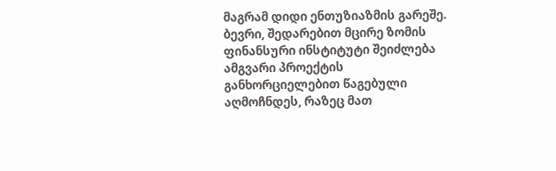მაგრამ დიდი ენთუზიაზმის გარეშე. ბევრი, შედარებით მცირე ზომის ფინანსური ინსტიტუტი შეიძლება ამგვარი პროექტის განხორციელებით წაგებული აღმოჩნდეს, რაზეც მათ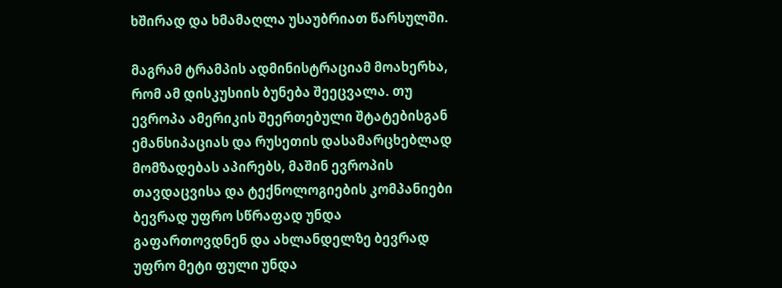ხშირად და ხმამაღლა უსაუბრიათ წარსულში.

მაგრამ ტრამპის ადმინისტრაციამ მოახერხა, რომ ამ დისკუსიის ბუნება შეეცვალა. თუ ევროპა ამერიკის შეერთებული შტატებისგან ემანსიპაციას და რუსეთის დასამარცხებლად მომზადებას აპირებს, მაშინ ევროპის თავდაცვისა და ტექნოლოგიების კომპანიები ბევრად უფრო სწრაფად უნდა გაფართოვდნენ და ახლანდელზე ბევრად უფრო მეტი ფული უნდა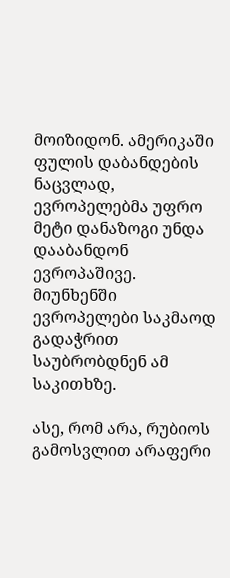მოიზიდონ. ამერიკაში ფულის დაბანდების ნაცვლად, ევროპელებმა უფრო მეტი დანაზოგი უნდა დააბანდონ ევროპაშივე. მიუნხენში ევროპელები საკმაოდ გადაჭრით საუბრობდნენ ამ საკითხზე.

ასე, რომ არა, რუბიოს გამოსვლით არაფერი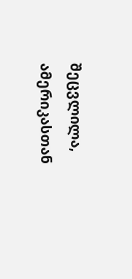შეცვლილა, ამერიკასთან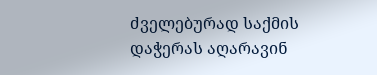ძველებურად საქმის დაჭერას აღარავინ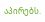აპირებს.